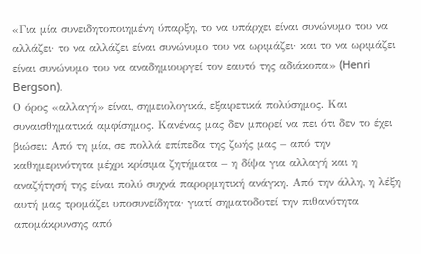«Για μία συνειδητοποιημένη ύπαρξη, το να υπάρχει είναι συνώνυμο του να αλλάζει· το να αλλάζει είναι συνώνυμο του να ωριμάζει· και το να ωριμάζει είναι συνώνυμο του να αναδημιουργεί τον εαυτό της αδιάκοπα» (Henri Bergson).
Ο όρος «αλλαγή» είναι, σημειολογικά, εξαιρετικά πολύσημος. Και συναισθηματικά αμφίσημος. Κανένας μας δεν μπορεί να πει ότι δεν το έχει βιώσει: Από τη μία, σε πολλά επίπεδα της ζωής μας – από την καθημερινότητα μέχρι κρίσιμα ζητήματα – η δίψα για αλλαγή και η αναζήτησή της είναι πολύ συχνά παρορμητική ανάγκη. Από την άλλη, η λέξη αυτή μας τρομάζει υποσυνείδητα· γιατί σηματοδοτεί την πιθανότητα απομάκρυνσης από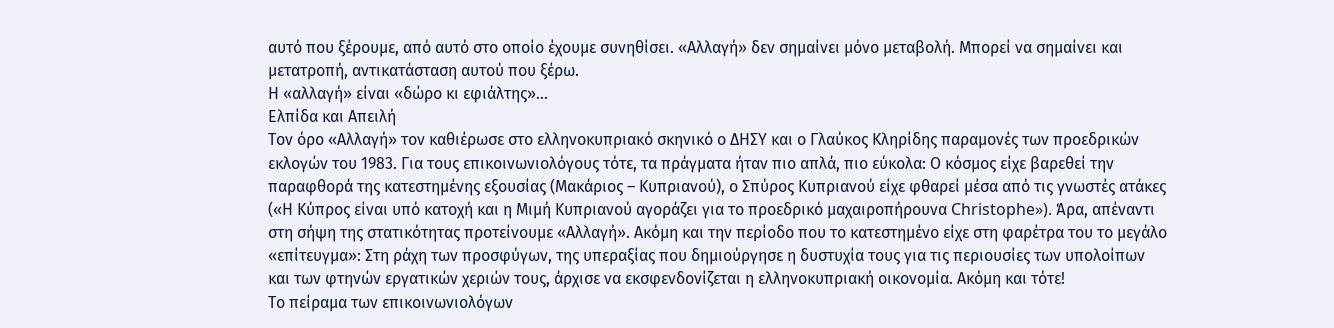αυτό που ξέρουμε, από αυτό στο οποίο έχουμε συνηθίσει. «Αλλαγή» δεν σημαίνει μόνο μεταβολή. Μπορεί να σημαίνει και μετατροπή, αντικατάσταση αυτού που ξέρω.
Η «αλλαγή» είναι «δώρο κι εφιάλτης»…
Ελπίδα και Απειλή
Τον όρο «Αλλαγή» τον καθιέρωσε στο ελληνοκυπριακό σκηνικό ο ΔΗΣΥ και ο Γλαύκος Κληρίδης παραμονές των προεδρικών εκλογών του 1983. Για τους επικοινωνιολόγους τότε, τα πράγματα ήταν πιο απλά, πιο εύκολα: Ο κόσμος είχε βαρεθεί την παραφθορά της κατεστημένης εξουσίας (Μακάριος – Κυπριανού), ο Σπύρος Κυπριανού είχε φθαρεί μέσα από τις γνωστές ατάκες («Η Κύπρος είναι υπό κατοχή και η Μιμή Κυπριανού αγοράζει για το προεδρικό μαχαιροπήρουνα Christophe»). Άρα, απέναντι στη σήψη της στατικότητας προτείνουμε «Αλλαγή». Ακόμη και την περίοδο που το κατεστημένο είχε στη φαρέτρα του το μεγάλο «επίτευγμα»: Στη ράχη των προσφύγων, της υπεραξίας που δημιούργησε η δυστυχία τους για τις περιουσίες των υπολοίπων και των φτηνών εργατικών χεριών τους, άρχισε να εκσφενδονίζεται η ελληνοκυπριακή οικονομία. Ακόμη και τότε!
Το πείραμα των επικοινωνιολόγων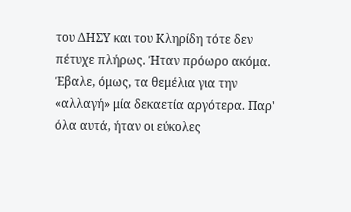του ΔΗΣΥ και του Κληρίδη τότε δεν πέτυχε πλήρως. Ήταν πρόωρο ακόμα. Έβαλε, όμως, τα θεμέλια για την «αλλαγή» μία δεκαετία αργότερα. Παρ' όλα αυτά, ήταν οι εύκολες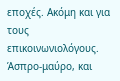εποχές. Ακόμη και για τους επικοινωνιολόγους. Άσπρο-μαύρο, και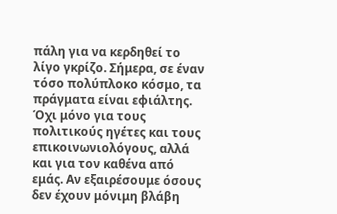πάλη για να κερδηθεί το λίγο γκρίζο. Σήμερα, σε έναν τόσο πολύπλοκο κόσμο, τα πράγματα είναι εφιάλτης. Όχι μόνο για τους πολιτικούς ηγέτες και τους επικοινωνιολόγους, αλλά και για τον καθένα από εμάς. Αν εξαιρέσουμε όσους δεν έχουν μόνιμη βλάβη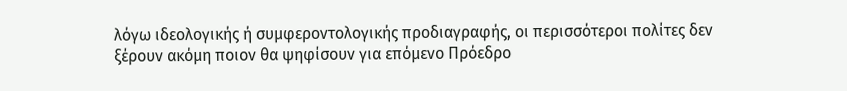λόγω ιδεολογικής ή συμφεροντολογικής προδιαγραφής, οι περισσότεροι πολίτες δεν ξέρουν ακόμη ποιον θα ψηφίσουν για επόμενο Πρόεδρο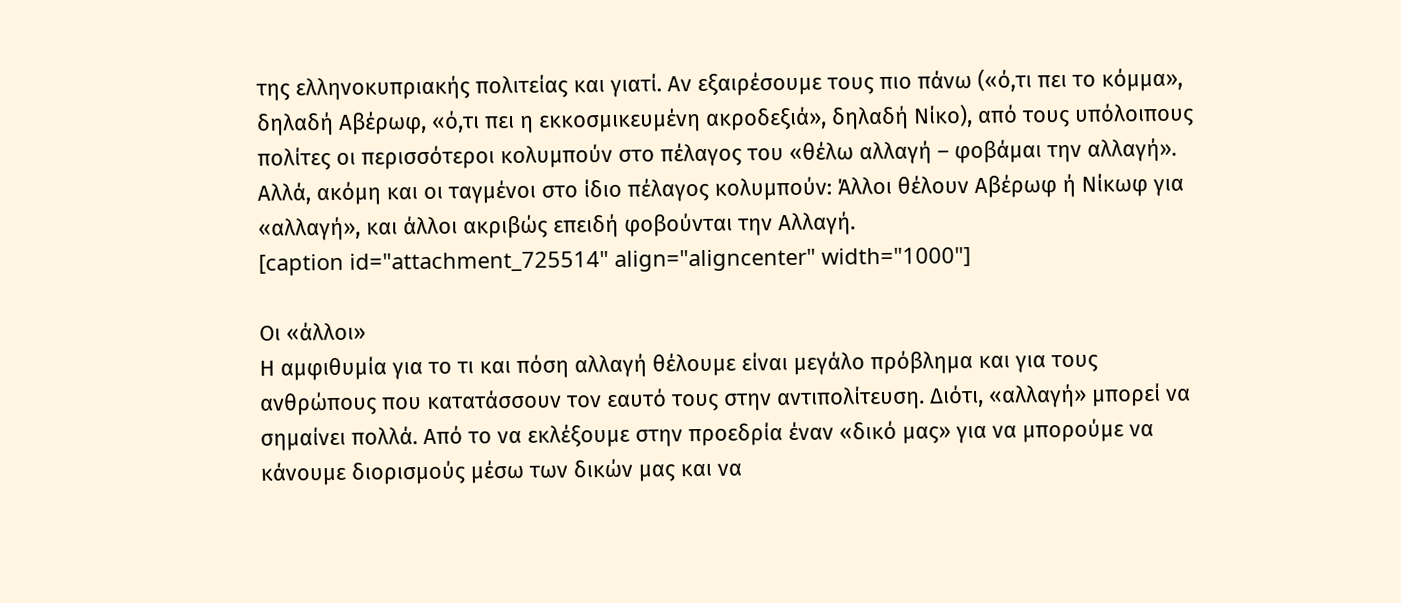της ελληνοκυπριακής πολιτείας και γιατί. Αν εξαιρέσουμε τους πιο πάνω («ό,τι πει το κόμμα», δηλαδή Αβέρωφ, «ό,τι πει η εκκοσμικευμένη ακροδεξιά», δηλαδή Νίκο), από τους υπόλοιπους πολίτες οι περισσότεροι κολυμπούν στο πέλαγος του «θέλω αλλαγή – φοβάμαι την αλλαγή». Αλλά, ακόμη και οι ταγμένοι στο ίδιο πέλαγος κολυμπούν: Άλλοι θέλουν Αβέρωφ ή Νίκωφ για «αλλαγή», και άλλοι ακριβώς επειδή φοβούνται την Αλλαγή.
[caption id="attachment_725514" align="aligncenter" width="1000"]

Οι «άλλοι»
Η αμφιθυμία για το τι και πόση αλλαγή θέλουμε είναι μεγάλο πρόβλημα και για τους ανθρώπους που κατατάσσουν τον εαυτό τους στην αντιπολίτευση. Διότι, «αλλαγή» μπορεί να σημαίνει πολλά. Από το να εκλέξουμε στην προεδρία έναν «δικό μας» για να μπορούμε να κάνουμε διορισμούς μέσω των δικών μας και να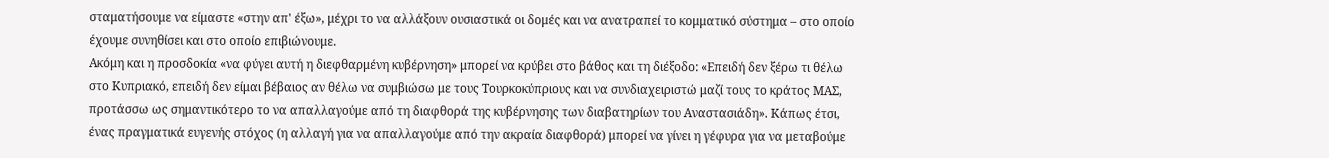σταματήσουμε να είμαστε «στην απ' έξω», μέχρι το να αλλάξουν ουσιαστικά οι δομές και να ανατραπεί το κομματικό σύστημα – στο οποίο έχουμε συνηθίσει και στο οποίο επιβιώνουμε.
Ακόμη και η προσδοκία «να φύγει αυτή η διεφθαρμένη κυβέρνηση» μπορεί να κρύβει στο βάθος και τη διέξοδο: «Επειδή δεν ξέρω τι θέλω στο Κυπριακό, επειδή δεν είμαι βέβαιος αν θέλω να συμβιώσω με τους Τουρκοκύπριους και να συνδιαχειριστώ μαζί τους το κράτος ΜΑΣ, προτάσσω ως σημαντικότερο το να απαλλαγούμε από τη διαφθορά της κυβέρνησης των διαβατηρίων του Αναστασιάδη». Κάπως έτσι, ένας πραγματικά ευγενής στόχος (η αλλαγή για να απαλλαγούμε από την ακραία διαφθορά) μπορεί να γίνει η γέφυρα για να μεταβούμε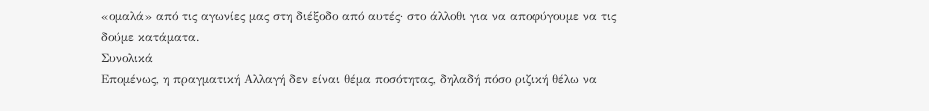«ομαλά» από τις αγωνίες μας στη διέξοδο από αυτές· στο άλλοθι για να αποφύγουμε να τις δούμε κατάματα.
Συνολικά
Επομένως, η πραγματική Αλλαγή δεν είναι θέμα ποσότητας, δηλαδή πόσο ριζική θέλω να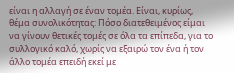είναι η αλλαγή σε έναν τομέα. Είναι, κυρίως, θέμα συνολικότητας: Πόσο διατεθειμένος είμαι να γίνουν θετικές τομές σε όλα τα επίπεδα, για το συλλογικό καλό, χωρίς να εξαιρώ τον ένα ή τον άλλο τομέα επειδή εκεί με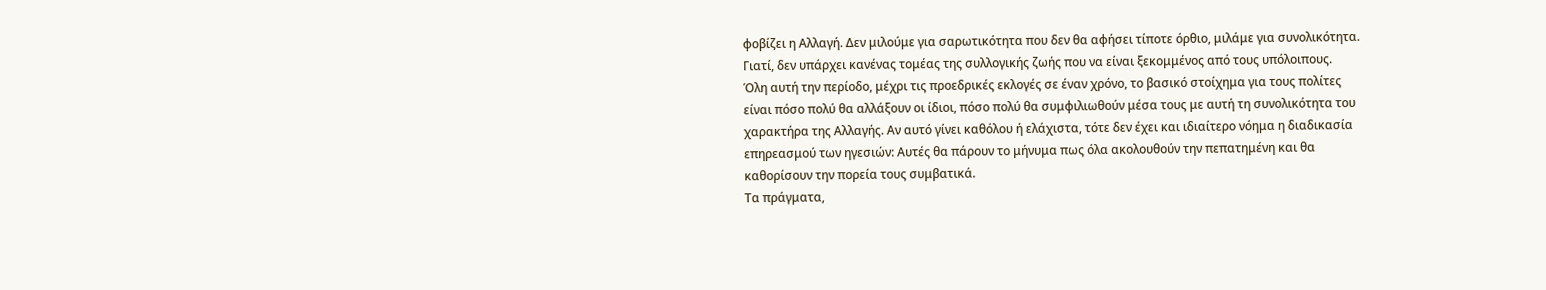φοβίζει η Αλλαγή. Δεν μιλούμε για σαρωτικότητα που δεν θα αφήσει τίποτε όρθιο, μιλάμε για συνολικότητα. Γιατί, δεν υπάρχει κανένας τομέας της συλλογικής ζωής που να είναι ξεκομμένος από τους υπόλοιπους.
Όλη αυτή την περίοδο, μέχρι τις προεδρικές εκλογές σε έναν χρόνο, το βασικό στοίχημα για τους πολίτες είναι πόσο πολύ θα αλλάξουν οι ίδιοι, πόσο πολύ θα συμφιλιωθούν μέσα τους με αυτή τη συνολικότητα του χαρακτήρα της Αλλαγής. Αν αυτό γίνει καθόλου ή ελάχιστα, τότε δεν έχει και ιδιαίτερο νόημα η διαδικασία επηρεασμού των ηγεσιών: Αυτές θα πάρουν το μήνυμα πως όλα ακολουθούν την πεπατημένη και θα καθορίσουν την πορεία τους συμβατικά.
Τα πράγματα,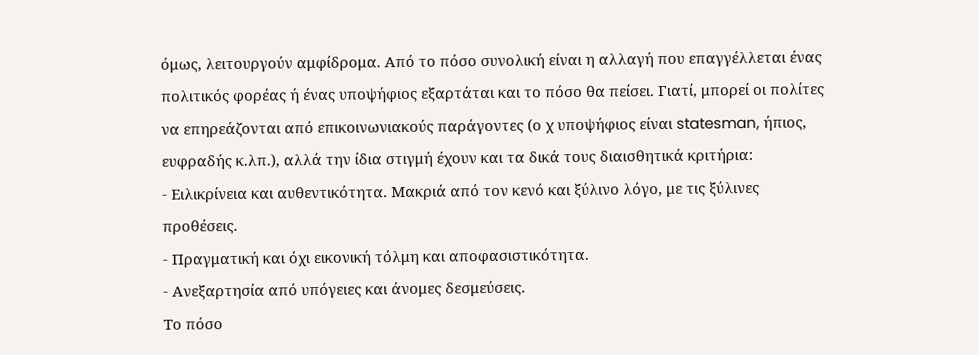όμως, λειτουργούν αμφίδρομα. Από το πόσο συνολική είναι η αλλαγή που επαγγέλλεται ένας πολιτικός φορέας ή ένας υποψήφιος εξαρτάται και το πόσο θα πείσει. Γιατί, μπορεί οι πολίτες να επηρεάζονται από επικοινωνιακούς παράγοντες (ο χ υποψήφιος είναι statesman, ήπιος, ευφραδής κ.λπ.), αλλά την ίδια στιγμή έχουν και τα δικά τους διαισθητικά κριτήρια:
- Ειλικρίνεια και αυθεντικότητα. Μακριά από τον κενό και ξύλινο λόγο, με τις ξύλινες προθέσεις.
- Πραγματική και όχι εικονική τόλμη και αποφασιστικότητα.
- Ανεξαρτησία από υπόγειες και άνομες δεσμεύσεις.
Το πόσο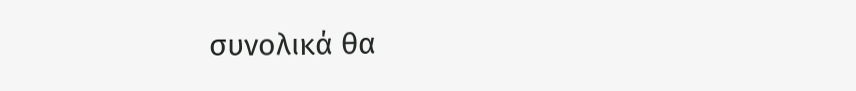συνολικά θα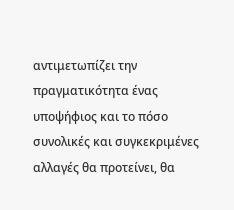αντιμετωπίζει την πραγματικότητα ένας υποψήφιος και το πόσο συνολικές και συγκεκριμένες αλλαγές θα προτείνει, θα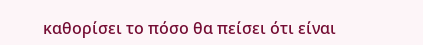καθορίσει το πόσο θα πείσει ότι είναι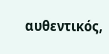αυθεντικός,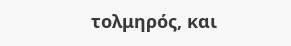τολμηρός, και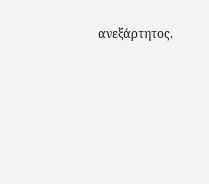ανεξάρτητος.